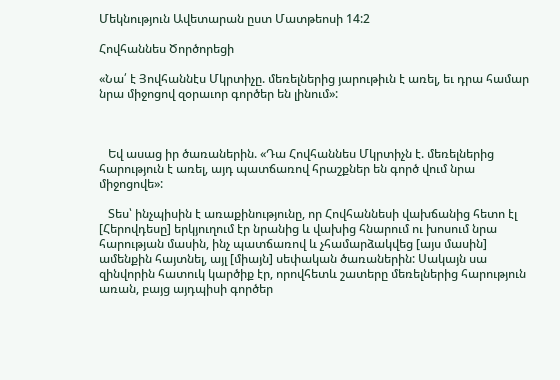Մեկնություն Ավետարան ըստ Մատթեոսի 14:2

Հովհաննես Ծործորեցի

«Նա՛ է Յովհաննէս Մկրտիչը. մեռելներից յարութիւն է առել, եւ դրա համար նրա միջոցով զօրաւոր գործեր են լինում»:



   Եվ ասաց իր ծառաներին. «Դա Հովհաննես Մկրտիչն է. մեռելներից հարություն է առել, այդ պատճառով հրաշքներ են գործ վում նրա միջոցովե»:

   Տես՝ ինչպիսին է առաքինությունը, որ Հովհաննեսի վախճանից հետո էլ [Հերովդեսը] երկյուղում էր նրանից և վախից հնարում ու խոսում նրա հարության մասին, ինչ պատճառով և չհամարձակվեց [այս մասին] ամենքին հայտնել, այլ [միայն] սեփական ծառաներին: Սակայն սա զինվորին հատուկ կարծիք էր, որովհետև շատերը մեռելներից հարություն առան, բայց այդպիսի գործեր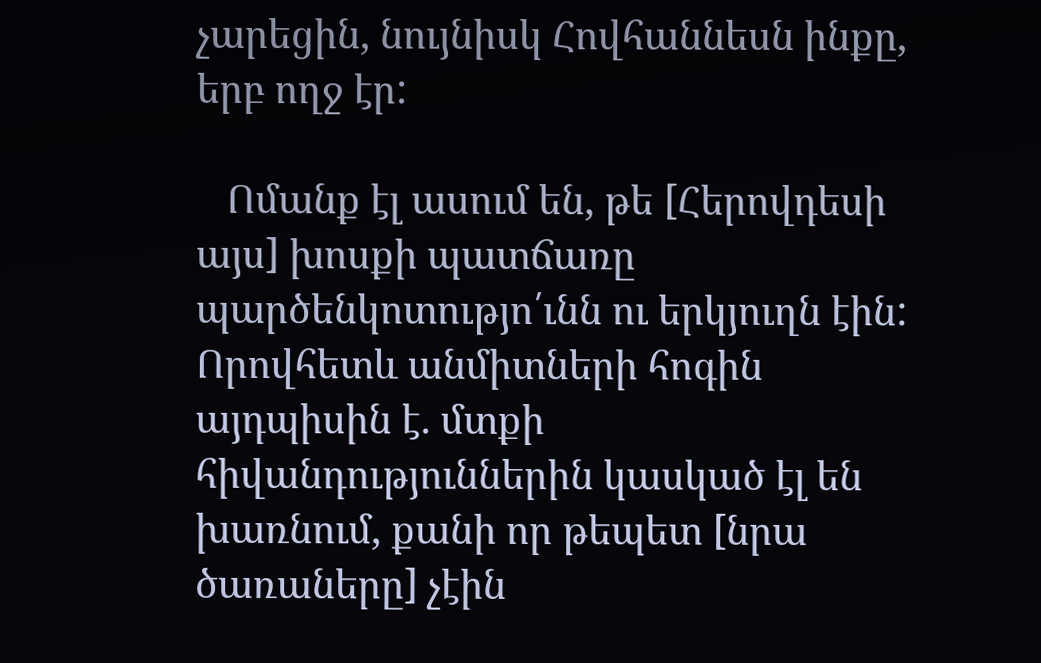չարեցին, նույնիսկ Հովհաննեսն ինքը, երբ ողջ էր:

   Ոմանք էլ ասում են, թե [Հերովդեսի այս] խոսքի պատճառը պարծենկոտությո՛ւնն ու երկյուղն էին: Որովհետև անմիտների հոգին այդպիսին է. մտքի հիվանդություններին կասկած էլ են խառնում, քանի որ թեպետ [նրա ծառաները] չէին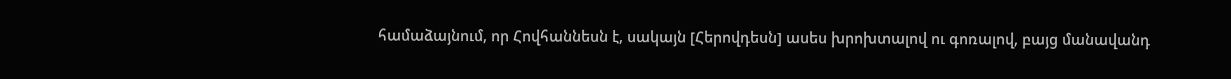համաձայնում, որ Հովհաննեսն է, սակայն [Հերովդեսն] ասես խրոխտալով ու գոռալով, բայց մանավանդ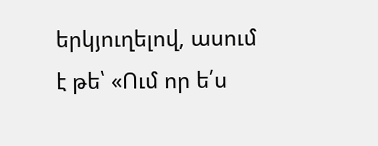երկյուղելով, ասում է թե՝ «Ում որ ե՛ս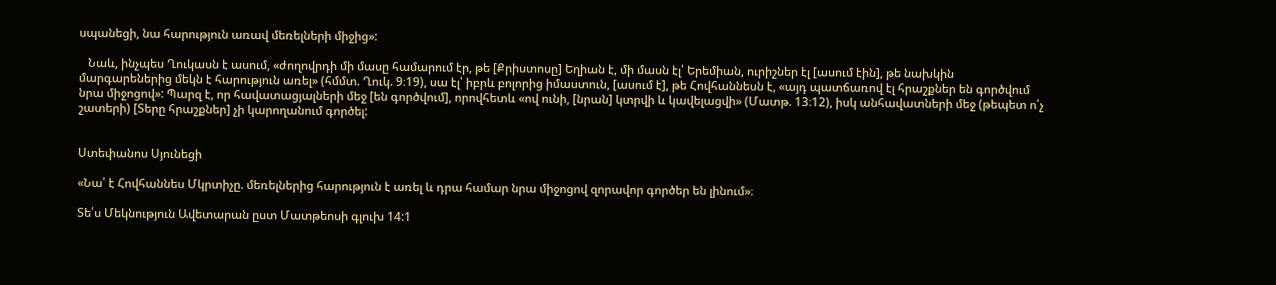սպանեցի, նա հարություն առավ մեռելների միջից»:

   Նաև, ինչպես Ղուկասն է ասում, «ժողովրդի մի մասը համարում էր, թե [Քրիստոսը] Եղիան է, մի մասն էլ՝ Երեմիան, ուրիշներ էլ [ասում էին], թե նախկին մարգարեներից մեկն է հարություն առել» (հմմտ. Ղուկ. 9։19), սա էլ՝ իբրև բոլորից իմաստուն, [ասում է], թե Հովհաննեսն է, «այդ պատճառով էլ հրաշքներ են գործվում նրա միջոցով»: Պարզ է, որ հավատացյալների մեջ [են գործվում], որովհետև «ով ունի, [նրան] կտրվի և կավելացվի» (Մատթ. 13։12), իսկ անհավատների մեջ (թեպետ ո՛չ շատերի) [Տերը հրաշքներ] չի կարողանում գործել:


Ստեփանոս Սյունեցի

«Նա՛ է Հովհաննես Մկրտիչը. մեռելներից հարություն է առել և դրա համար նրա միջոցով զորավոր գործեր են լինում»։

Տե՛ս Մեկնություն Ավետարան ըստ Մատթեոսի գլուխ 14:1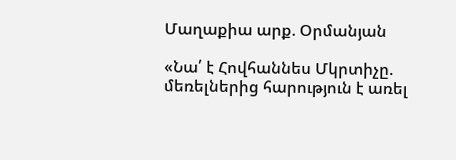Մաղաքիա արք. Օրմանյան

«Նա՛ է Հովհաննես Մկրտիչը. մեռելներից հարություն է առել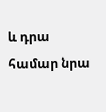և դրա համար նրա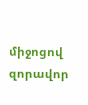միջոցով զորավոր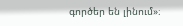գործեր են լինում»։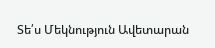Տե՛ս Մեկնություն Ավետարան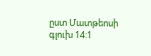ըստ Մատթեոսի գլուխ 14:1